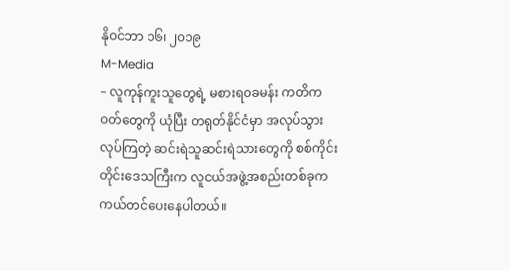နိုဝင်ဘာ ၁၆၊ ၂၀၁၉
M-Media
– လူကုန်ကူးသူတွေရဲ့ မစားရ၀ခမန်း ကတိကဝတ်တွေကို ယုံပြီး တရုတ်နိုင်ငံမှာ အလုပ်သွားလုပ်ကြတဲ့ ဆင်းရဲသူဆင်းရဲသားတွေကို စစ်ကိုင်းတိုင်းဒေသကြီးက လူငယ်အဖွဲ့အစည်းတစ်ခုက ကယ်တင်ပေးနေပါတယ်။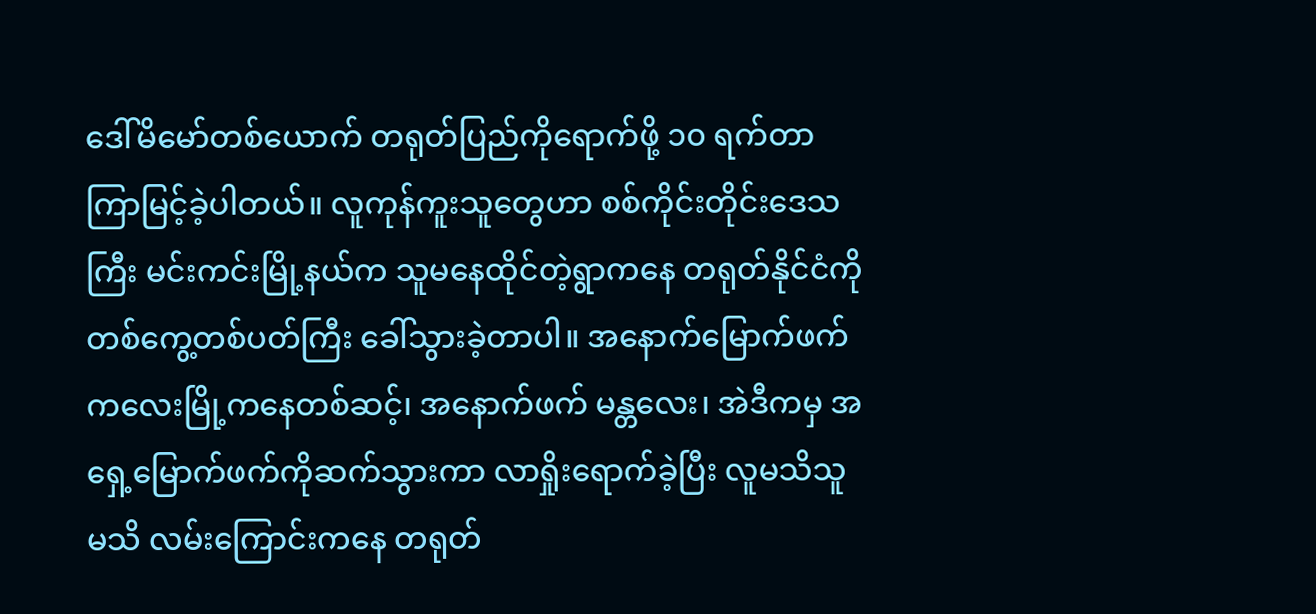ဒေါ်မိမော်တစ်ယောက် တရုတ်ပြည်ကိုရောက်ဖို့ ၁၀ ရက်တာ ကြာမြင့်ခဲ့ပါတယ်။ လူကုန်ကူးသူတွေဟာ စစ်ကိုင်းတိုင်းဒေသကြီး မင်းကင်းမြို့နယ်က သူမနေထိုင်တဲ့ရွာကနေ တရုတ်နိုင်ငံကို တစ်ကွေ့တစ်ပတ်ကြီး ခေါ်သွားခဲ့တာပါ။ အနောက်မြောက်ဖက် ကလေးမြို့ကနေတစ်ဆင့်၊ အနောက်ဖက် မန္တလေး၊ အဲဒီကမှ အရှေ့မြောက်ဖက်ကိုဆက်သွားကာ လာရှိုးရောက်ခဲ့ပြီး လူမသိသူမသိ လမ်းကြောင်းကနေ တရုတ်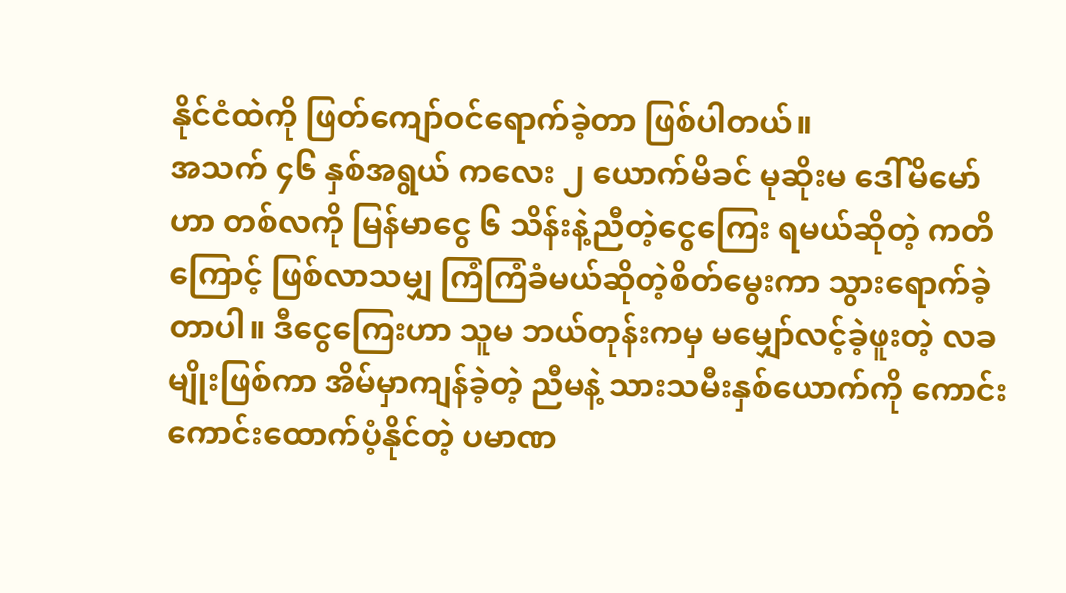နိုင်ငံထဲကို ဖြတ်ကျော်ဝင်ရောက်ခဲ့တာ ဖြစ်ပါတယ်။
အသက် ၄၆ နှစ်အရွယ် ကလေး ၂ ယောက်မိခင် မုဆိုးမ ဒေါ်မိမော်ဟာ တစ်လကို မြန်မာငွေ ၆ သိန်းနဲ့ညီတဲ့ငွေကြေး ရမယ်ဆိုတဲ့ ကတိကြောင့် ဖြစ်လာသမျှ ကြံကြံခံမယ်ဆိုတဲ့စိတ်မွေးကာ သွားရောက်ခဲ့တာပါ။ ဒီငွေကြေးဟာ သူမ ဘယ်တုန်းကမှ မမျှော်လင့်ခဲ့ဖူးတဲ့ လခမျိုးဖြစ်ကာ အိမ်မှာကျန်ခဲ့တဲ့ ညီမနဲ့ သားသမီးနှစ်ယောက်ကို ကောင်းကောင်းထောက်ပံ့နိုင်တဲ့ ပမာဏ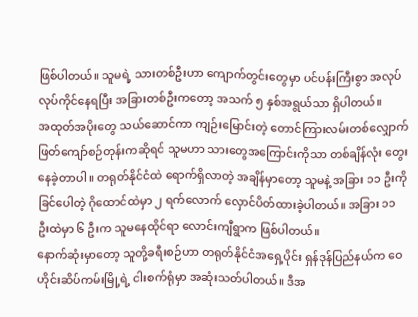ဖြစ်ပါတယ်။ သူမရဲ့ သားတစ်ဦးဟာ ကျောက်တွင်းတွေမှာ ပင်ပန်းကြီးစွာ အလုပ်လုပ်ကိုင်နေရပြီး အခြားတစ်ဦးကတော့ အသက် ၅ နှစ်အရွယ်သာ ရှိပါတယ်။
အထုတ်အပိုးတွေ သယ်ဆောင်ကာ ကျဉ်းမြောင်းတဲ့ တောင်ကြားလမ်းတစ်လျှောက် ဖြတ်ကျော်စဉ်တုန်းကဆိုရင် သူမဟာ သားတွေအကြောင်းကိုသာ တစ်ချိန်လုံး တွေးနေခဲ့တာပါ။ တရုတ်နိုင်ငံထဲ ရောက်ရှိလာတဲ့ အချိန်မှာတော့ သူမနဲ့ အခြား ၁၁ ဦးကို ခြင်ပေါတဲ့ ဂိုထောင်ထဲမှာ ၂ ရက်လောက် လှောင်ပိတ်ထားခဲ့ပါတယ်။ အခြား ၁၁ ဦးထဲမှာ ၆ ဦးက သူမနေထိုင်ရာ လောင်းကျီရွာက ဖြစ်ပါတယ်။
နောက်ဆုံးမှာတော့ သူတို့ခရီးစဉ်ဟာ တရုတ်နိုင်ငံအရှေ့ပိုင်း ရှန်ဒုန်ပြည်နယ်က ဝေဟိုင်းဆိပ်ကမ်းမြို့ရဲ့ ငါးစက်ရုံမှာ အဆုံးသတ်ပါတယ်။ ဒီအ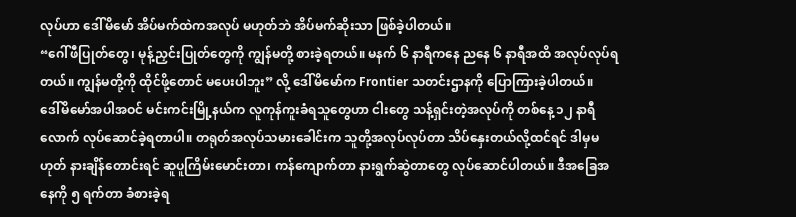လုပ်ဟာ ဒေါ်မိမော် အိပ်မက်ထဲကအလုပ် မဟုတ်ဘဲ အိပ်မက်ဆိုးသာ ဖြစ်ခဲ့ပါတယ်။
“ဂေါ်ဖီပြုတ်တွေ၊ မုန့်ညှင်းပြုတ်တွေကို ကျွန်မတို့ စားခဲ့ရတယ်။ မနက် ၆ နာရီကနေ ညနေ ၆ နာရီအထိ အလုပ်လုပ်ရတယ်။ ကျွန်မတို့ကို ထိုင်ဖို့တောင် မပေးပါဘူး” လို့ ဒေါ်မိမော်က Frontier သတင်းဌာနကို ပြောကြားခဲ့ပါတယ်။
ဒေါ်မိမော်အပါအဝင် မင်းကင်းမြို့နယ်က လူကုန်ကူးခံရသူတွေဟာ ငါးတွေ သန့်ရှင်းတဲ့အလုပ်ကို တစ်နေ့ ၁၂ နာရီလောက် လုပ်ဆောင်ခဲ့ရတာပါ။ တရုတ်အလုပ်သမားခေါင်းက သူတို့အလုပ်လုပ်တာ သိပ်နှေးတယ်လို့ထင်ရင် ဒါမှမဟုတ် နားချိန်တောင်းရင် ဆူပူကြိမ်းမောင်းတာ၊ ကန်ကျောက်တာ နားရွက်ဆွဲတာတွေ လုပ်ဆောင်ပါတယ်။ ဒီအခြေအနေကို ၅ ရက်တာ ခံစားခဲ့ရ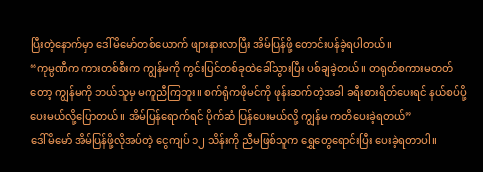ပြီးတဲ့နောက်မှာ ဒေါ်မိမော်တစ်ယောက် ဖျားနားလာပြီး အိမ်ပြန်ဖို့ တောင်းပန်ခဲ့ရပါတယ်။
“ကုမ္ပဏီက ကားတစ်စီးက ကျွန်မကို ကွင်းပြင်တစ်ခုထဲခေါ်သွားပြီး ပစ်ချခဲ့တယ်။ တရုတ်စကားမတတ်တော့ ကျွန်မကို ဘယ်သူမှ မကူညီကြဘူး။ စက်ရုံကဖိုမင်ကို ဖုန်းဆက်တဲ့အခါ ခရီးစားရိတ်ပေးရင် နယ်စပ်ပို့ပေးမယ်လို့ပြောတယ်။ အိမ်ပြန်ရောက်ရင် ပိုက်ဆံ ပြန်ပေးမယ်လို့ ကျွန်မ ကတိပေးခဲ့ရတယ်”
ဒေါ်မိမော် အိမ်ပြန်ဖို့လိုအပ်တဲ့ ငွေကျပ် ၁၂ သိန်းကို ညီမဖြစ်သူက ရွှေတွေရောင်းပြီး ပေးခဲ့ရတာပါ။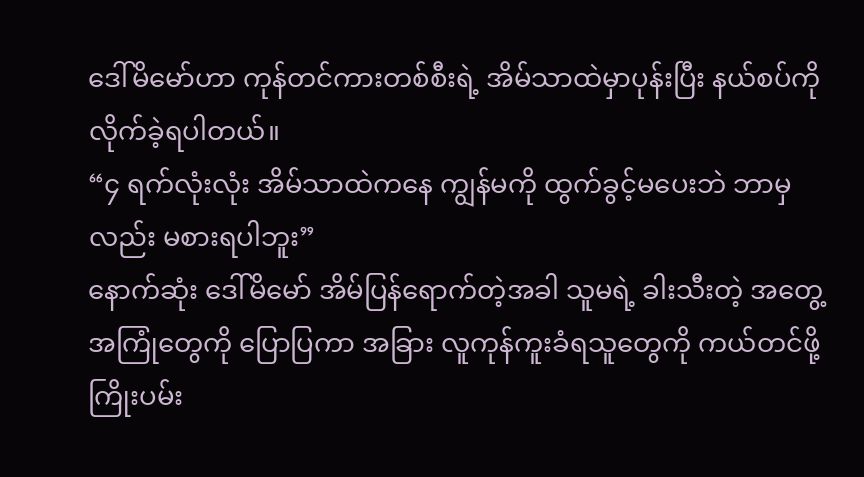ဒေါ်မိမော်ဟာ ကုန်တင်ကားတစ်စီးရဲ့ အိမ်သာထဲမှာပုန်းပြီး နယ်စပ်ကို လိုက်ခဲ့ရပါတယ်။
“၄ ရက်လုံးလုံး အိမ်သာထဲကနေ ကျွန်မကို ထွက်ခွင့်မပေးဘဲ ဘာမှလည်း မစားရပါဘူး”
နောက်ဆုံး ဒေါ်မိမော် အိမ်ပြန်ရောက်တဲ့အခါ သူမရဲ့ ခါးသီးတဲ့ အတွေ့အကြုံတွေကို ပြောပြကာ အခြား လူကုန်ကူးခံရသူတွေကို ကယ်တင်ဖို့ ကြိုးပမ်း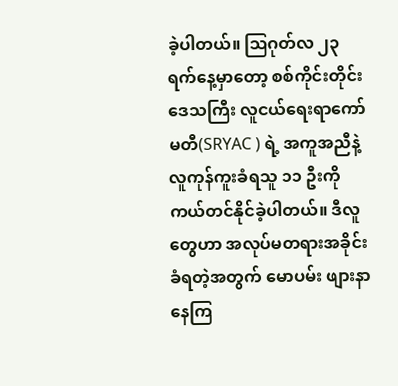ခဲ့ပါတယ်။ ဩဂုတ်လ ၂၃ ရက်နေ့မှာတော့ စစ်ကိုင်းတိုင်းဒေသကြီး လူငယ်ရေးရာကော်မတီ(SRYAC ) ရဲ့ အကူအညီနဲ့ လူကုန်ကူးခံရသူ ၁၁ ဦးကို ကယ်တင်နိုင်ခဲ့ပါတယ်။ ဒီလူတွေဟာ အလုပ်မတရားအခိုင်းခံရတဲ့အတွက် မောပမ်း ဖျားနာနေကြ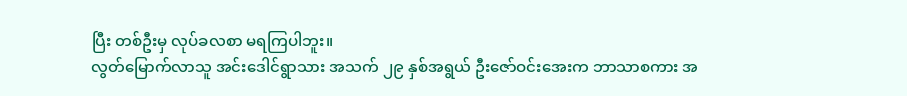ပြီး တစ်ဦးမှ လုပ်ခလစာ မရကြပါဘူး။
လွတ်မြောက်လာသူ အင်းဒေါင်ရွာသား အသက် ၂၉ နှစ်အရွယ် ဦးဇော်ဝင်းအေးက ဘာသာစကား အ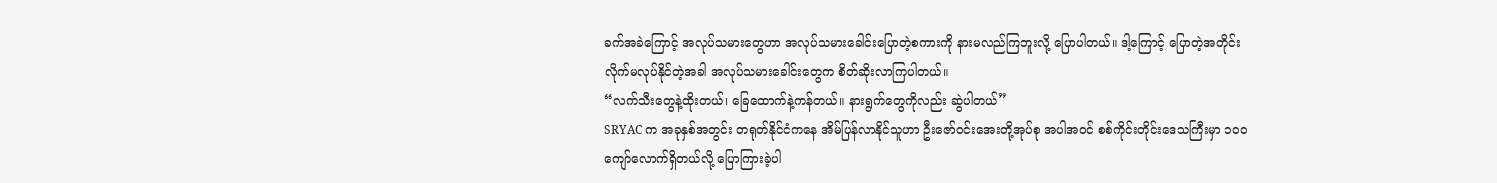ခက်အခဲကြောင့် အလုပ်သမားတွေဟာ အလုပ်သမားခေါင်းပြောတဲ့စကားကို နားမလည်ကြဘူးလို့ ပြောပါတယ်။ ဒါ့ကြောင့် ပြောတဲ့အတိုင်း လိုက်မလုပ်နိုင်တဲ့အခါ အလုပ်သမားခေါင်းတွေက စိတ်ဆိုးလာကြပါတယ်။
“လက်သီးတွေနဲ့ထိုးတယ်၊ ခြေထောက်နဲ့ကန်တယ်။ နားရွက်တွေကိုလည်း ဆွဲပါတယ်”
SRYAC က အခုနှစ်အတွင်း တရုတ်နိုင်ငံကနေ အိမ်ပြန်လာနိုင်သူဟာ ဦးဇော်ဝင်းအေးတို့အုပ်စု အပါအဝင် စစ်ကိုင်းတိုင်းဒေသကြီးမှာ ၁၀၀ ကျော်လောက်ရှိတယ်လို့ ပြောကြားခဲ့ပါ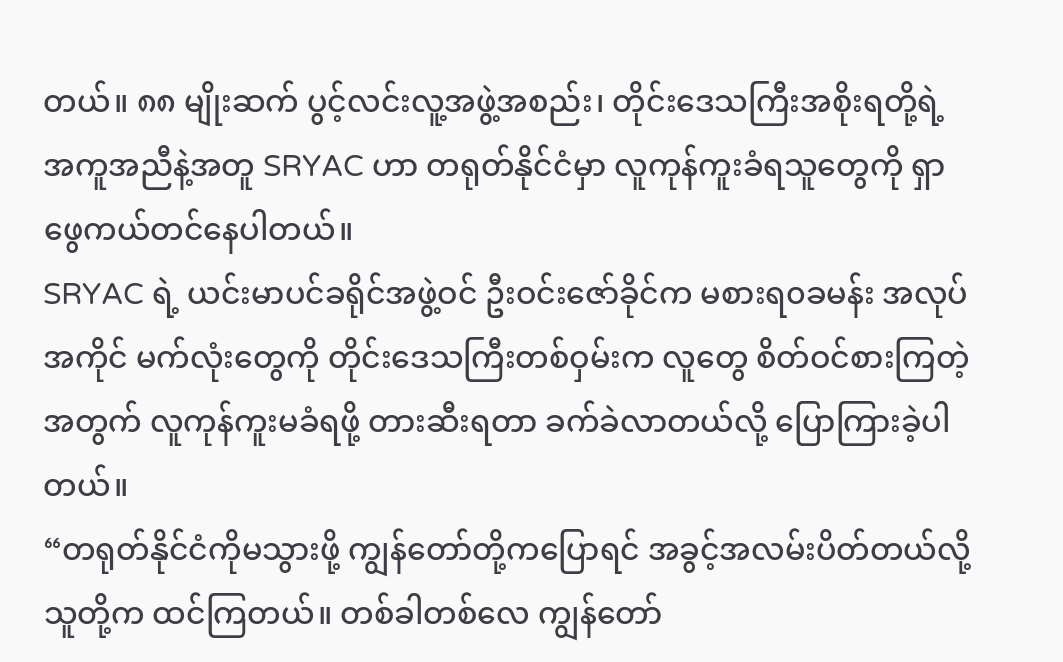တယ်။ ၈၈ မျိုးဆက် ပွင့်လင်းလူ့အဖွဲ့အစည်း၊ တိုင်းဒေသကြီးအစိုးရတို့ရဲ့ အကူအညီနဲ့အတူ SRYAC ဟာ တရုတ်နိုင်ငံမှာ လူကုန်ကူးခံရသူတွေကို ရှာဖွေကယ်တင်နေပါတယ်။
SRYAC ရဲ့ ယင်းမာပင်ခရိုင်အဖွဲ့ဝင် ဦးဝင်းဇော်ခိုင်က မစားရ၀ခမန်း အလုပ်အကိုင် မက်လုံးတွေကို တိုင်းဒေသကြီးတစ်ဝှမ်းက လူတွေ စိတ်ဝင်စားကြတဲ့အတွက် လူကုန်ကူးမခံရဖို့ တားဆီးရတာ ခက်ခဲလာတယ်လို့ ပြောကြားခဲ့ပါတယ်။
“တရုတ်နိုင်ငံကိုမသွားဖို့ ကျွန်တော်တို့ကပြောရင် အခွင့်အလမ်းပိတ်တယ်လို့ သူတို့က ထင်ကြတယ်။ တစ်ခါတစ်လေ ကျွန်တော်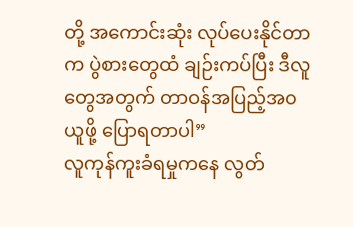တို့ အကောင်းဆုံး လုပ်ပေးနိုင်တာက ပွဲစားတွေထံ ချဉ်းကပ်ပြီး ဒီလူတွေအတွက် တာဝန်အပြည့်အ၀ယူဖို့ ပြောရတာပါ”
လူကုန်ကူးခံရမှုကနေ လွတ်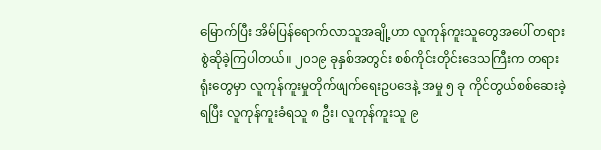မြောက်ပြီး အိမ်ပြန်ရောက်လာသူအချို့ဟာ လူကုန်ကူးသူတွေအပေါ် တရားစွဲဆိုခဲ့ကြပါတယ်။ ၂၀၁၉ ခုနှစ်အတွင်း စစ်ကိုင်းတိုင်းဒေသကြီးက တရားရုံးတွေမှာ လူကုန်ကူးမှုတိုက်ဖျက်ရေးဥပဒေနဲ့ အမှု ၅ ခု ကိုင်တွယ်စစ်ဆေးခဲ့ရပြီး လူကုန်ကူးခံရသူ ၈ ဦး၊ လူကုန်ကူးသူ ၉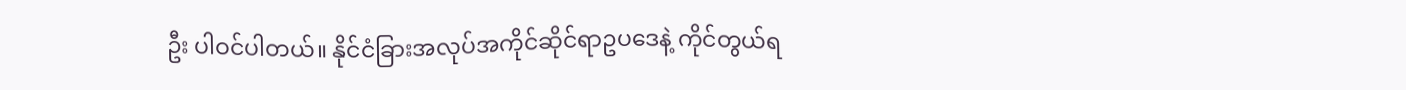ဦး ပါဝင်ပါတယ်။ နိုင်ငံခြားအလုပ်အကိုင်ဆိုင်ရာဥပဒေနဲ့ ကိုင်တွယ်ရ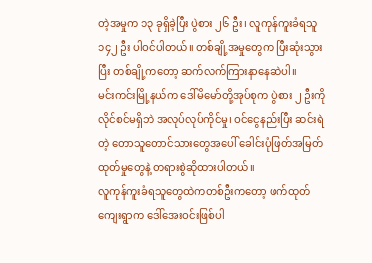တဲ့အမှုက ၁၃ ခုရှိခဲ့ပြီး ပွဲစား ၂၆ ဦး၊ လူကုန်ကူးခံရသူ ၁၄၂ ဦး ပါဝင်ပါတယ်။ တစ်ချို့အမှုတွေက ပြီးဆုံးသွားပြီး တစ်ချို့ကတော့ ဆက်လက်ကြားနာနေဆဲပါ။
မင်းကင်းမြို့နယ်က ဒေါ်မိမော်တို့အုပ်စုက ပွဲစား ၂ ဦးကို လိုင်စင်မရှိဘဲ အလုပ်လုပ်ကိုင်မှု၊ ဝင်ငွေနည်းပြီး ဆင်းရဲတဲ့ တောသူတောင်သားတွေအပေါ် ခေါင်းပုံဖြတ်အမြတ်ထုတ်မှုတွေနဲ့ တရားစွဲဆိုထားပါတယ်။
လူကုန်ကူးခံရသူတွေထဲကတစ်ဦးကတော့ ဖက်ထုတ်ကျေးရွာက ဒေါ်အေးဝင်းဖြစ်ပါ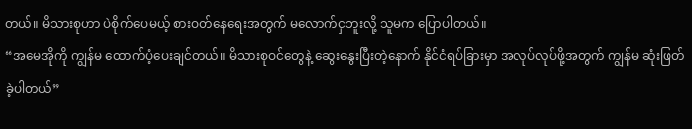တယ်။ မိသားစုဟာ ပဲစိုက်ပေမယ့် စားဝတ်နေရေးအတွက် မလောက်ငှဘူးလို့ သူမက ပြောပါတယ်။
“အမေအိုကို ကျွန်မ ထောက်ပံ့ပေးချင်တယ်။ မိသားစုဝင်တွေနဲ့ ဆွေးနွေးပြီးတဲ့နောက် နိုင်ငံရပ်ခြားမှာ အလုပ်လုပ်ဖို့အတွက် ကျွန်မ ဆုံးဖြတ်ခဲ့ပါတယ်”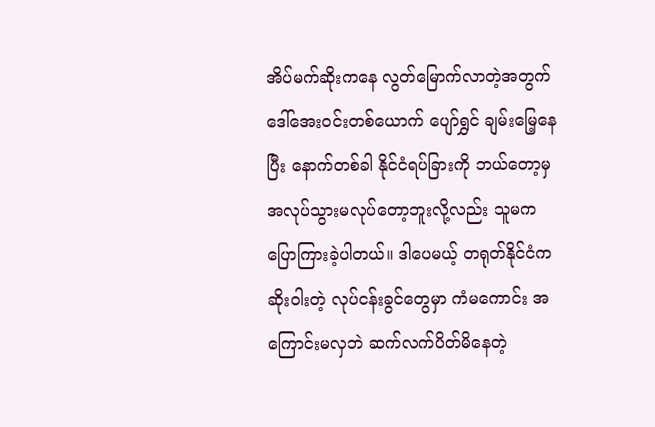အိပ်မက်ဆိုးကနေ လွတ်မြောက်လာတဲ့အတွက် ဒေါ်အေးဝင်းတစ်ယောက် ပျော်ရွှင် ချမ်းမြေ့နေပြီး နောက်တစ်ခါ နိုင်ငံရပ်ခြားကို ဘယ်တော့မှ အလုပ်သွားမလုပ်တော့ဘူးလို့လည်း သူမက ပြောကြားခဲ့ပါတယ်။ ဒါပေမယ့် တရုတ်နိုင်ငံက ဆိုးဝါးတဲ့ လုပ်ငန်းခွင်တွေမှာ ကံမကောင်း အကြောင်းမလှဘဲ ဆက်လက်ပိတ်မိနေတဲ့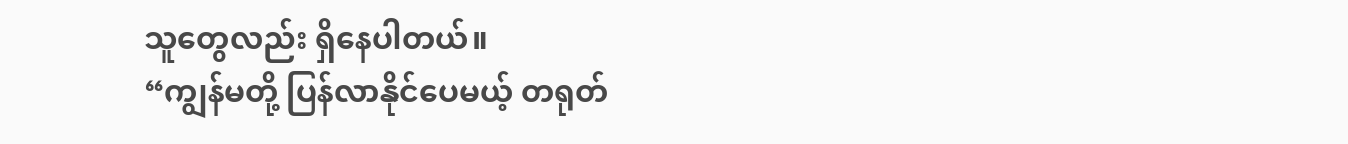သူတွေလည်း ရှိနေပါတယ်။
“ကျွန်မတို့ ပြန်လာနိုင်ပေမယ့် တရုတ်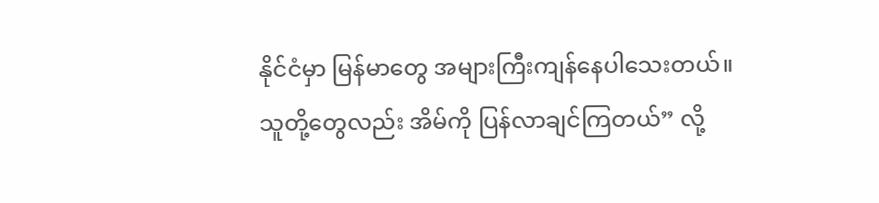နိုင်ငံမှာ မြန်မာတွေ အများကြီးကျန်နေပါသေးတယ်။ သူတို့တွေလည်း အိမ်ကို ပြန်လာချင်ကြတယ်” လို့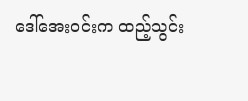ဒေါ်အေးဝင်းက ထည့်သွင်း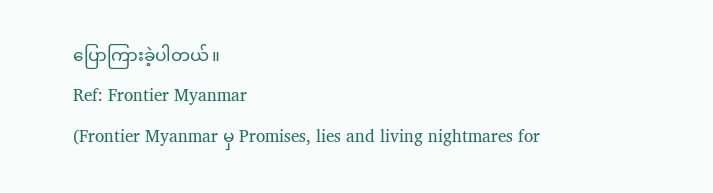ပြောကြားခဲ့ပါတယ်။
Ref: Frontier Myanmar
(Frontier Myanmar မှ Promises, lies and living nightmares for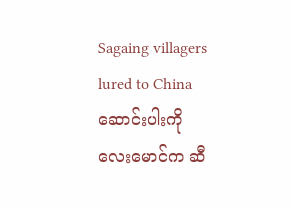Sagaing villagers lured to China ဆောင်းပါးကို လေးမောင်က ဆီ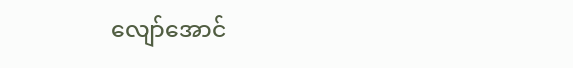လျော်အောင်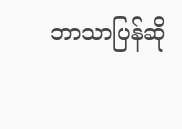ဘာသာပြန်ဆို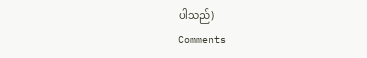ပါသည်)
Comments